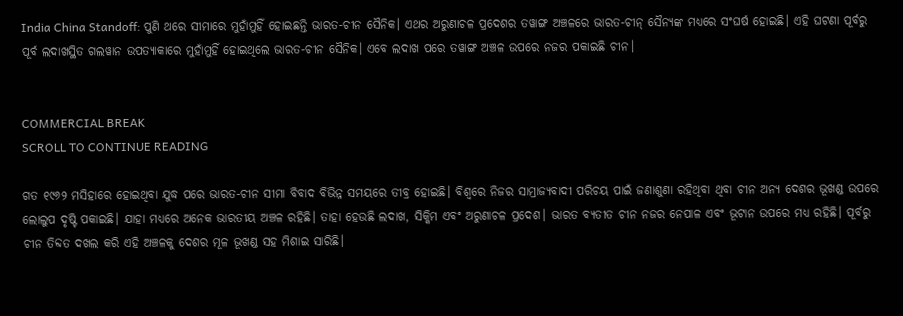India China Standoff: ପୁଣି ଥରେ ସୀମାରେ ମୁହାଁମୁହିଁ ହୋଇଛନ୍ତି ଭାରତ-ଚୀନ ସୈନିକ। ଏଥର ଅରୁଣାଚଳ ପ୍ରଦେଶର ତୱାଙ୍ଗ ଅଞ୍ଚଳରେ ଭାରତ-ଚୀନ୍ ସୈନ୍ୟଙ୍କ ମଧ୍ୟରେ ସଂଘର୍ଷ ହୋଇଛି। ଏହି ଘଟଣା ପୂର୍ବରୁ ପୂର୍ବ ଲଦାଖସ୍ଥିତ ଗଲୱାନ ଉପତ୍ୟାକାରେ ମୁହାଁମୁହିଁ ହୋଇଥିଲେ ଭାରତ-ଚୀନ ସୈନିକ। ଏବେ ଲଦାଖ ପରେ ତୱାଙ୍ଗ ଅଞ୍ଚଳ ଉପରେ ନଜର ପକାଇଛି ଚୀନ।


COMMERCIAL BREAK
SCROLL TO CONTINUE READING

ଗତ ୧୯୬୨ ମସିହାରେ ହୋଇଥିବା ଯୁଦ୍ଧ ପରେ ଭାରତ-ଚୀନ ସୀମା ବିବାଦ ବିଭିନ୍ନ ସମୟରେ ତୀବ୍ର ହୋଇଛି। ବିଶ୍ୱରେ ନିଜର ସାମ୍ରାଜ୍ୟବାଦୀ ପରିଚୟ ପାଇଁ ଜଣାଶୁଣା ରହିଥିବା ଥିବା ଚୀନ ଅନ୍ୟ ଦେଶର ଭୂଖଣ୍ଡ ଉପରେ ଲୋଲୁପ ଦୃଷ୍ଟି ପକାଇଛି। ଯାହା ମଧ୍ୟରେ ଅନେକ ଭାରତୀୟ ଅଞ୍ଚଳ ରହିଛି। ତାହା ହେଉଛି ଲଦାଖ, ସିକ୍କିମ ଏବଂ ଅରୁଣାଚଳ ପ୍ରଦେଶ। ଭାରତ ବ୍ୟତୀତ ଚୀନ ନଜର ନେପାଳ ଏବଂ ଭୂଟାନ ଉପରେ ମଧ୍ୟ ରହିଛି। ପୂର୍ବରୁ ଚୀନ ତିବ୍ଦତ ଦଖଲ କରି ଏହି ଅଞ୍ଚଳକୁ ଦେଶର ମୂଳ ଭୂଖଣ୍ଡ ସହ ମିଶାଇ ସାରିଛି।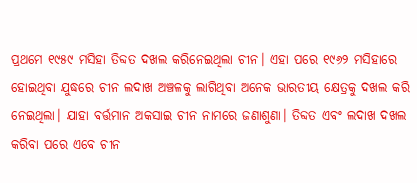ପ୍ରଥମେ ୧୯୫୯ ମସିହା ତିବ୍ଦତ ଦଖଲ କରିନେଇଥିଲା ଚୀନ। ଏହା ପରେ ୧୯୬୨ ମସିହାରେ ହୋଇଥିବା ଯୁଦ୍ଧରେ ଚୀନ ଲଦାଖ ଅଞ୍ଚଳକୁ ଲାଗିଥିବା ଅନେକ ଭାରତୀୟ କ୍ଷେତ୍ରକୁ ଦଖଲ କରି ନେଇଥିଲା। ଯାହା ବର୍ତ୍ତମାନ ଅକସାଇ ଚୀନ ନାମରେ ଜଣାଶୁଣା। ତିବ୍ଦତ ଏବଂ ଲଦାଖ ଦଖଲ କରିବା ପରେ ଏବେ ଚୀନ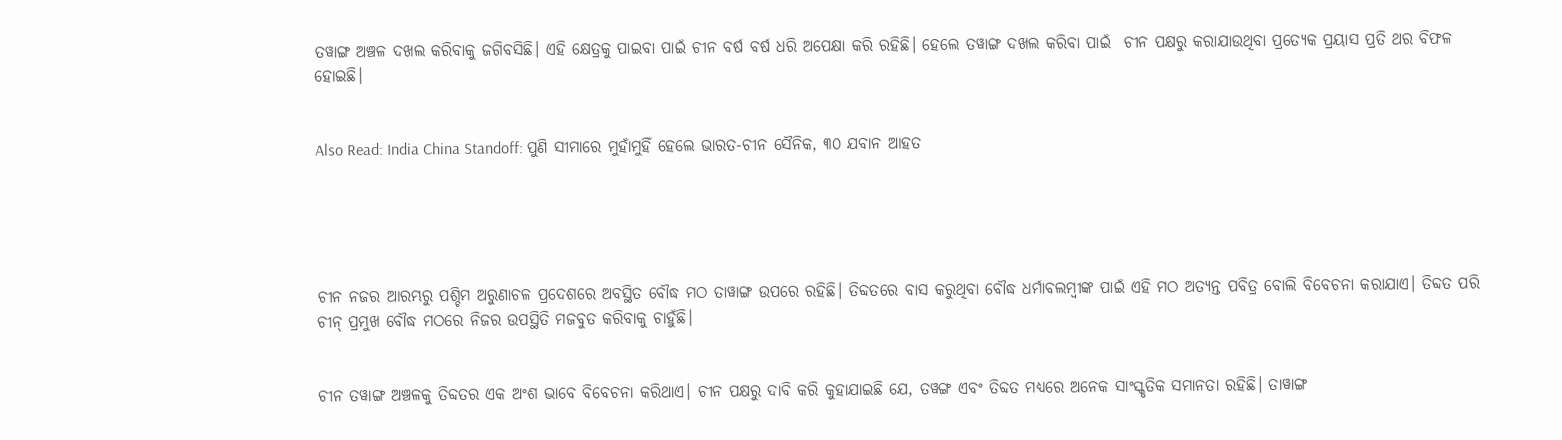ତୱାଙ୍ଗ ଅଞ୍ଚଳ ଦଖଲ କରିବାକୁ ଜଗିବସିଛି। ଏହି କ୍ଷେତ୍ରକୁ ପାଇବା ପାଇଁ ଚୀନ ବର୍ଷ ବର୍ଷ ଧରି ଅପେକ୍ଷା କରି ରହିଛି। ହେଲେ ତୱାଙ୍ଗ ଦଖଲ କରିବା ପାଇଁ  ଚୀନ ପକ୍ଷରୁ କରାଯାଉଥିବା ପ୍ରତ୍ୟେକ ପ୍ରୟାସ ପ୍ରତି ଥର ବିଫଳ ହୋଇଛି।


Also Read: India China Standoff: ପୁଣି ସୀମାରେ ମୁହାଁମୁହିଁ ହେଲେ ଭାରତ-ଚୀନ ସୈନିକ, ୩୦ ଯବାନ ଆହତ





ଚୀନ ନଜର ଆରମ୍ଭରୁ ପଶ୍ଚିମ ଅରୁଣାଚଳ ପ୍ରଦେଶରେ ଅବସ୍ଥିତ ବୌଦ୍ଧ ମଠ ତାୱାଙ୍ଗ ଉପରେ ରହିଛି। ତିବ୍ଦତରେ ବାସ କରୁଥିବା ବୌଦ୍ଧ ଧର୍ମାବଲମ୍ବୀଙ୍କ ପାଇଁ ଏହି ମଠ ଅତ୍ୟନ୍ତ ପବିତ୍ର ବୋଲି ବିବେଚନା କରାଯାଏ। ତିବ୍ଦତ ପରି ଚୀନ୍ ପ୍ରମୁଖ ବୌଦ୍ଧ ମଠରେ ନିଜର ଉପସ୍ଥିତି ମଜବୁତ କରିବାକୁ ଚାହୁଁଛି।


ଚୀନ ତୱାଙ୍ଗ ଅଞ୍ଚଳକୁ ତିବ୍ଦତର ଏକ ଅଂଶ ଭାବେ ବିବେଚନା କରିଥାଏ। ଚୀନ ପକ୍ଷରୁ ଦାବି କରି କୁହାଯାଇଛି ଯେ, ତୱଙ୍ଗ ଏବଂ ତିବ୍ଦତ ମଧ୍ୟରେ ଅନେକ ସାଂସ୍କୃତିକ ସମାନତା ରହିଛି। ତାୱାଙ୍ଗ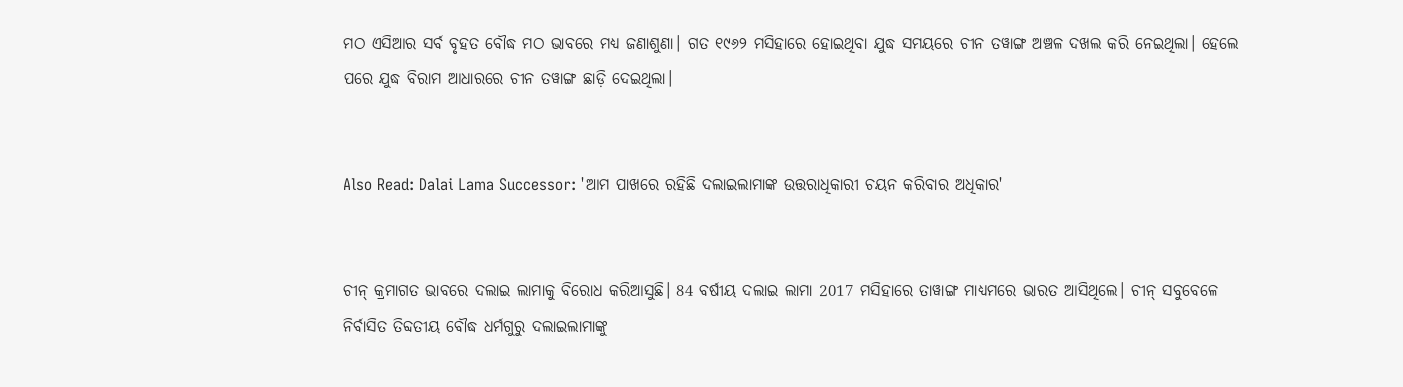ମଠ ଏସିଆର ସର୍ବ ବୃହତ ବୌଦ୍ଧ ମଠ ଭାବରେ ମଧ୍ୟ ଜଣାଶୁଣା। ଗତ ୧୯୬୨ ମସିହାରେ ହୋଇଥିବା ଯୁଦ୍ଧ ସମୟରେ ଚୀନ ତୱାଙ୍ଗ ଅଞ୍ଚଳ ଦଖଲ କରି ନେଇଥିଲା। ହେଲେ ପରେ ଯୁଦ୍ଧ ବିରାମ ଆଧାରରେ ଚୀନ ତୱାଙ୍ଗ ଛାଡ଼ି ଦେଇଥିଲା।


Also Read: Dalai Lama Successor: 'ଆମ ପାଖରେ ରହିଛି ଦଲାଇଲାମାଙ୍କ ଉତ୍ତରାଧିକାରୀ ଚୟନ କରିବାର ଅଧିକାର'


ଚୀନ୍ କ୍ରମାଗତ ଭାବରେ ଦଲାଇ ଲାମାକୁ ବିରୋଧ କରିଆସୁଛି। 84 ବର୍ଷୀୟ ଦଲାଇ ଲାମା 2017 ମସିହାରେ ତାୱାଙ୍ଗ ମାଧ୍ୟମରେ ଭାରତ ଆସିଥିଲେ। ଚୀନ୍ ସବୁବେଳେ  ନିର୍ବାସିତ ତିବ୍ଦତୀୟ ବୌଦ୍ଧ ଧର୍ମଗୁରୁ ଦଲାଇଲାମାଙ୍କୁ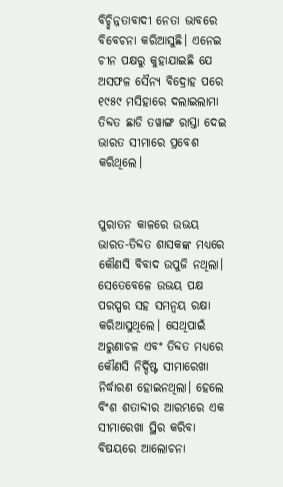ବିଚ୍ଛିନ୍ନତାବାଦୀ ନେତା ଭାବରେ ବିବେଚନା କରିଆସୁଛି। ଏନେଇ  ଚୀନ ପକ୍ଷରୁ କୁହାଯାଇଛି ଯେ ଅସଫଳ ସୈନ୍ୟ ବିଦ୍ରୋହ ପରେ ୧୯୫୯ ମସିହାରେ ଦଲାଇଲାମା ତିବ୍ଦତ ଛାଡି ତୱାଙ୍ଗ ରାସ୍ତା ଦେଇ ଭାରତ ସୀମାରେ ପ୍ରବେଶ କରିଥିଲେ।


ପୁରାତନ କାଳରେ ଉଭୟ ଭାରତ-ତିବ୍ଦତ ଶାସକଙ୍କ ମଧ୍ୟରେ କୌଣସି ବିବାଦ ଉପୁଜି ନଥିଲା। ସେତେବେଳେ ଉଭୟ ପକ୍ଷ ପରସ୍ପର ସହ ସମନ୍ୱୟ ରକ୍ଷା କରିଆସୁଥିଲେ। ସେଥିପାଇଁ ଅରୁଣାଚଳ ଏବଂ ତିବ୍ଦତ ମଧ୍ୟରେ କୌଣସି ନିର୍ଦ୍ଦିଷ୍ଟ ସୀମାରେଖା ନିର୍ଦ୍ଧାରଣ ହୋଇନଥିଲା। ହେଲେ ବିଂଶ ଶତାବ୍ଦୀର ଆରମ୍ଭରେ ଏକ ସୀମାରେଖା ସ୍ଥିର କରିବା ବିଷୟରେ ଆଲୋଚନା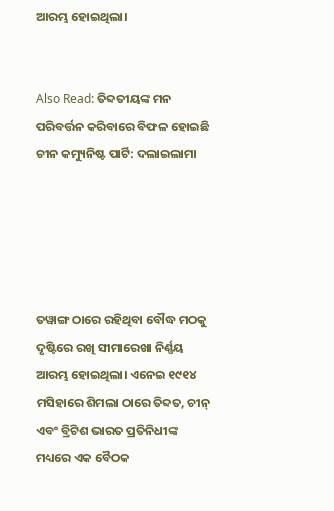ଆରମ୍ଭ ହୋଇଥିଲା।


Also Read: ତିବ୍ଦତୀୟଙ୍କ ମନ ପରିବର୍ତ୍ତନ କରିବାରେ ବିଫଳ ହୋଇଛି ଚୀନ କମ୍ୟୁନିଷ୍ଟ ପାର୍ଟି: ଦଲାଇଲାମା





ତୱାଙ୍ଗ ଠାରେ ରହିଥିବା ବୌଦ୍ଧ ମଠକୁ ଦୃଷ୍ଟିରେ ରଖି ସୀମାରେଖା ନିର୍ଣ୍ଣୟ ଆରମ୍ଭ ହୋଇଥିଲା। ଏନେଇ ୧୯୧୪ ମସିହାରେ ଶିମଲା ଠାରେ ତିବ୍ଦତ, ଚୀନ୍ ଏବଂ ବ୍ରିଟିଶ ଭାରତ ପ୍ରତିନିଧୀଙ୍କ ମଧ୍ୟରେ ଏକ ବୈଠକ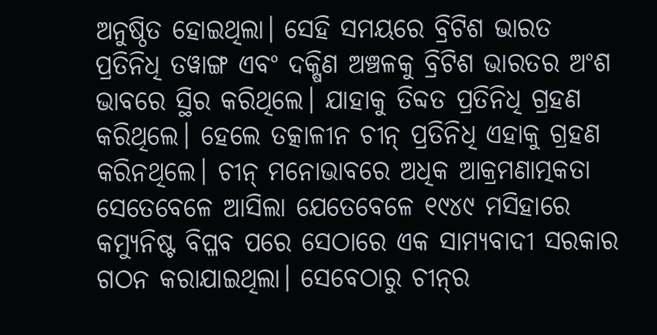ଅନୁଷ୍ଠିତ ହୋଇଥିଲା। ସେହି ସମୟରେ ବ୍ରିଟିଶ ଭାରତ ପ୍ରତିନିଧି ତୱାଙ୍ଗ ଏବଂ ଦକ୍ଷିଣ ଅଞ୍ଚଳକୁ ବ୍ରିଟିଶ ଭାରତର ଅଂଶ ଭାବରେ ସ୍ଥିର କରିଥିଲେ। ଯାହାକୁ ତିବ୍ଦତ ପ୍ରତିନିଧି ଗ୍ରହଣ କରିଥିଲେ। ହେଲେ ତତ୍କାଳୀନ ଚୀନ୍ ପ୍ରତିନିଧି ଏହାକୁ ଗ୍ରହଣ କରିନଥିଲେ। ଚୀନ୍‌ ମନୋଭାବରେ ଅଧିକ ଆକ୍ରମଣାତ୍ମକତା ସେତେବେଳେ ଆସିଲା ଯେତେବେଳେ ୧୯୪୯ ମସିହାରେ କମ୍ୟୁନିଷ୍ଟ ବିପ୍ଳବ ପରେ ସେଠାରେ ଏକ ସାମ୍ୟବାଦୀ ସରକାର ଗଠନ କରାଯାଇଥିଲା। ସେବେଠାରୁ ଚୀନ୍‌ର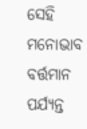ସେହି ମନୋଭାବ ବର୍ତ୍ତମାନ ପର୍ଯ୍ୟନ୍ତ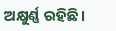ଅକ୍ଷୁର୍ଣ୍ଣ ରହିଛି।